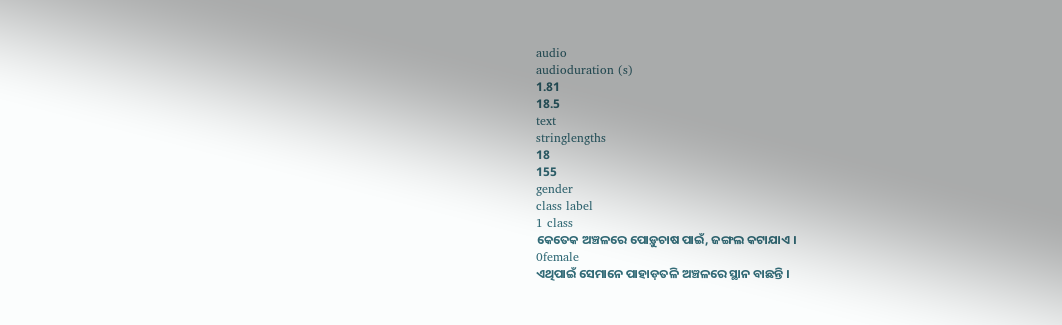audio
audioduration (s)
1.81
18.5
text
stringlengths
18
155
gender
class label
1 class
କେତେକ ଅଞ୍ଚଳରେ ପୋଡ଼ୁଚାଷ ପାଇଁ, ଜଙ୍ଗଲ କଟାଯାଏ ।
0female
ଏଥିପାଇଁ ସେମାନେ ପାହାଡ଼ତଳି ଅଞ୍ଚଳରେ ସ୍ଥାନ ବାଛନ୍ତି ।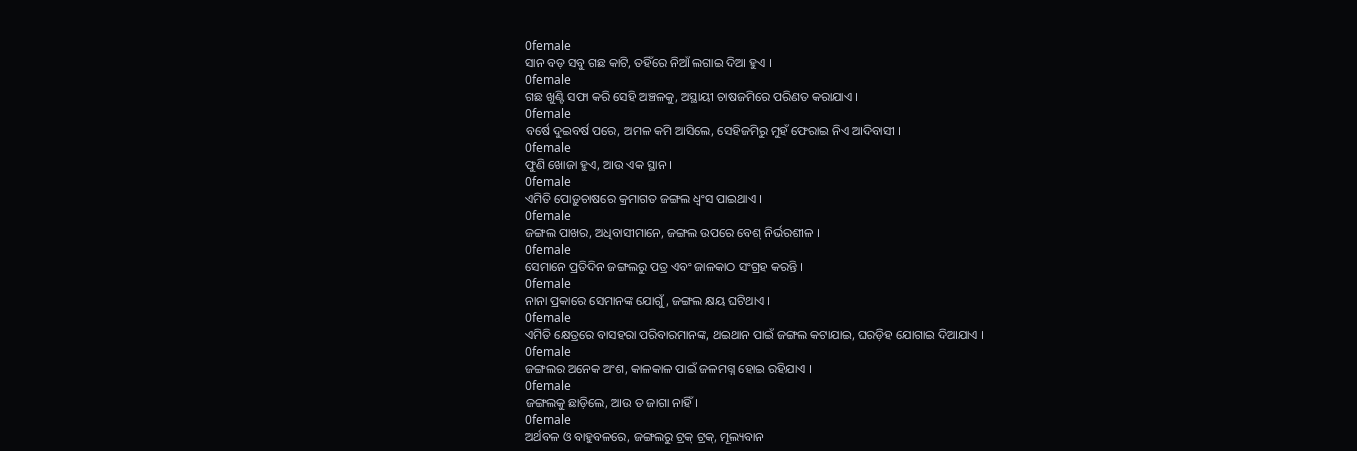0female
ସାନ ବଡ଼ ସବୁ ଗଛ କାଟି, ତହିଁରେ ନିଆଁ ଲଗାଇ ଦିଆ ହୁଏ ।
0female
ଗଛ ଖୁଣ୍ଟି ସଫା କରି ସେହି ଅଞ୍ଚଳକୁ, ଅସ୍ଥାୟୀ ଚାଷଜମିରେ ପରିଣତ କରାଯାଏ ।
0female
ବର୍ଷେ ଦୁଇବର୍ଷ ପରେ, ଅମଳ କମି ଆସିଲେ, ସେହିଜମିରୁ ମୁହଁ ଫେରାଇ ନିଏ ଆଦିବାସୀ ।
0female
ଫୁଣି ଖୋଜା ହୁଏ, ଆଉ ଏକ ସ୍ଥାନ ।
0female
ଏମିତି ପୋଡ଼ୁଚାଷରେ କ୍ରମାଗତ ଜଙ୍ଗଲ ଧ୍ଵଂସ ପାଇଥାଏ ।
0female
ଜଙ୍ଗଲ ପାଖର, ଅଧିବାସୀମାନେ, ଜଙ୍ଗଲ ଉପରେ ବେଶ୍ ନିର୍ଭରଶୀଳ ।
0female
ସେମାନେ ପ୍ରତିଦିନ ଜଙ୍ଗଲରୁ ପତ୍ର ଏବଂ ଜାଳକାଠ ସଂଗ୍ରହ କରନ୍ତି ।
0female
ନାନା ପ୍ରକାରେ ସେମାନଙ୍କ ଯୋଗୁଁ, ଜଙ୍ଗଲ କ୍ଷୟ ଘଟିଥାଏ ।
0female
ଏମିତି କ୍ଷେତ୍ରରେ ବାସହରା ପରିବାରମାନଙ୍କ, ଥଇଥାନ ପାଇଁ ଜଙ୍ଗଲ କଟାଯାଇ, ଘରଡ଼ିହ ଯୋଗାଇ ଦିଆଯାଏ ।
0female
ଜଙ୍ଗଲର ଅନେକ ଅଂଶ, କାଳକାଳ ପାଇଁ ଜଳମଗ୍ନ ହୋଇ ରହିଯାଏ ।
0female
ଜଙ୍ଗଲକୁ ଛାଡ଼ିଲେ, ଆଉ ତ ଜାଗା ନାହିଁ ।
0female
ଅର୍ଥବଳ ଓ ବାହୁବଳରେ, ଜଙ୍ଗଲରୁ ଟ୍ରକ୍ ଟ୍ରକ୍, ମୂଲ୍ୟବାନ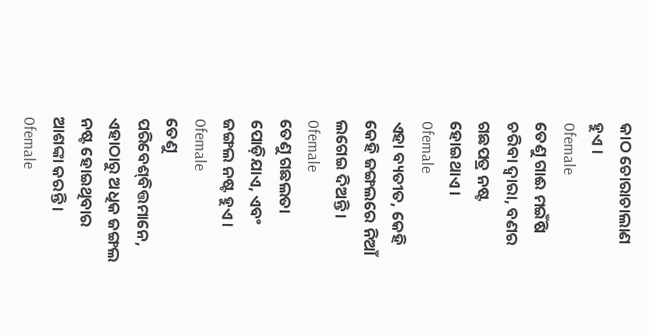କାଠ ଚୋରାଚାଲାଣ ହୁଏ ।
0female
ତେଣୁ ଗାଈ ମଇଁଷି ଚରିବା ଦ୍ଵାରା, ବଣର ଗଛପତ୍ର ନଷ୍ଟ ହୋଇଥାଏ ।
0female
ଏହା ବ୍ୟତୀତ, କେହି କେହି ଜଙ୍ଗଲରେ ନିଆଁ ଲଗେଇ ଦିଅନ୍ତି ।
0female
ତେଣୁ ଗଛଲତା ପୋଡ଼ିଯାଏ, ଏବଂ ଜଙ୍ଗଲ ନଷ୍ଟ ହୁଏ ।
0female
ତେଣୁ ପରିବେଶ୍‌ବିତ୍ତ‌ମାନେ, ଏହାଠାରୁ ଅଧିକ ଜଙ୍ଗଲ ନଷ୍ଟ ହୋଇଥିବାର ଆଶଙ୍କା କରନ୍ତି ।
0female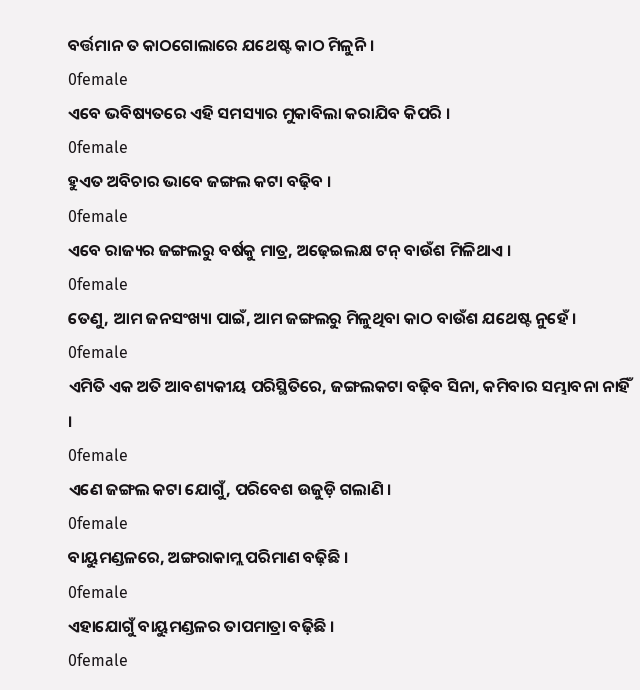ବର୍ତ୍ତମାନ ତ କାଠଗୋଲାରେ ଯଥେଷ୍ଟ କାଠ ମିଳୁନି ।
0female
ଏବେ ଭବିଷ୍ୟତରେ ଏହି ସମସ୍ୟାର ମୁକାବିଲା କରାଯିବ କିପରି ।
0female
ହୁଏତ ଅବିଚାର ଭାବେ ଜଙ୍ଗଲ କଟା ବଢ଼ିବ ।
0female
ଏବେ ରାଜ୍ୟର ଜଙ୍ଗଲରୁ ବର୍ଷକୁ ମାତ୍ର, ଅଢ଼େଇଲକ୍ଷ ଟନ୍ ବାଉଁଶ ମିଳିଥାଏ ।
0female
ତେଣୁ, ଆମ ଜନସଂଖ୍ୟା ପାଇଁ, ଆମ ଜଙ୍ଗଲରୁ ମିଳୁଥିବା କାଠ ବାଉଁଶ ଯଥେଷ୍ଟ ନୁହେଁ ।
0female
ଏମିତି ଏକ ଅତି ଆବଶ୍ୟକୀୟ ପରିସ୍ଥିତିରେ, ଜଙ୍ଗଲକଟା ବଢ଼ିବ ସିନା, କମିବାର ସମ୍ଭାବନା ନାହିଁ ।
0female
ଏଣେ ଜଙ୍ଗଲ କଟା ଯୋଗୁଁ, ପରିବେଶ ଉଜୁଡ଼ି ଗଲାଣି ।
0female
ବାୟୁମଣ୍ଡଳରେ, ଅଙ୍ଗରାକାମ୍ଲ ପରିମାଣ ବଢ଼ିଛି ।
0female
ଏହାଯୋଗୁଁ ବାୟୁମଣ୍ଡଳର ତାପମାତ୍ରା ବଢ଼ିଛି ।
0female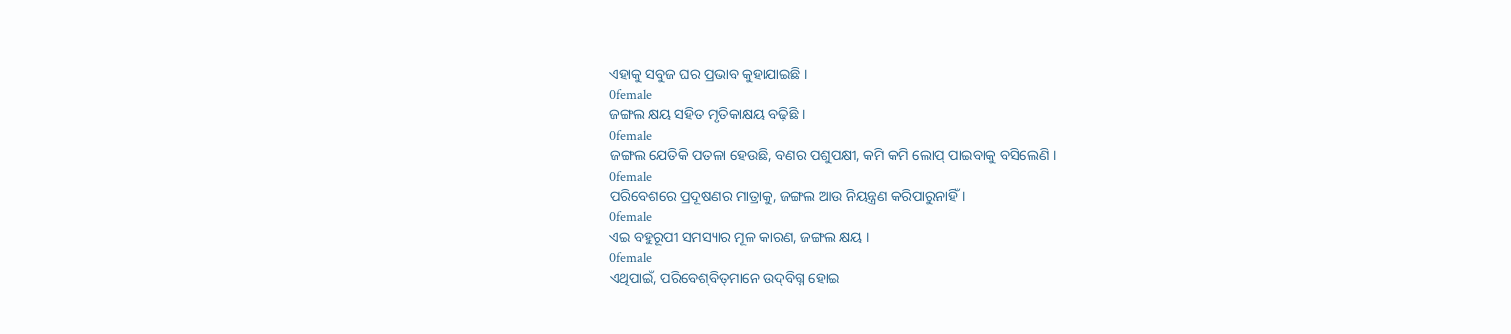ଏହାକୁ ସବୁଜ ଘର ପ୍ରଭାବ କୁହାଯାଇଛି ।
0female
ଜଙ୍ଗଲ କ୍ଷୟ ସହିତ ମୃତିକାକ୍ଷୟ ବଢ଼ିଛି ।
0female
ଜଙ୍ଗଲ ଯେତିକି ପତଳା ହେଉଛି, ବଣର ପଶୁପକ୍ଷୀ, କମି କମି ଲୋପ୍ ପାଇବାକୁ ବସିଲେଣି ।
0female
ପରିବେଶରେ ପ୍ରଦୂଷଣର ମାତ୍ରାକୁ, ଜଙ୍ଗଲ ଆଉ ନିୟନ୍ତ୍ରଣ କରିପାରୁନାହିଁ ।
0female
ଏଇ ବହୁରୂପୀ ସମସ୍ୟାର ମୂଳ କାରଣ, ଜଙ୍ଗଲ କ୍ଷୟ ।
0female
ଏଥିପାଇଁ, ପରିବେଶ୍‌ବିତ୍‌ମାନେ ଉଦ୍‌ବିଗ୍ନ ହୋଇ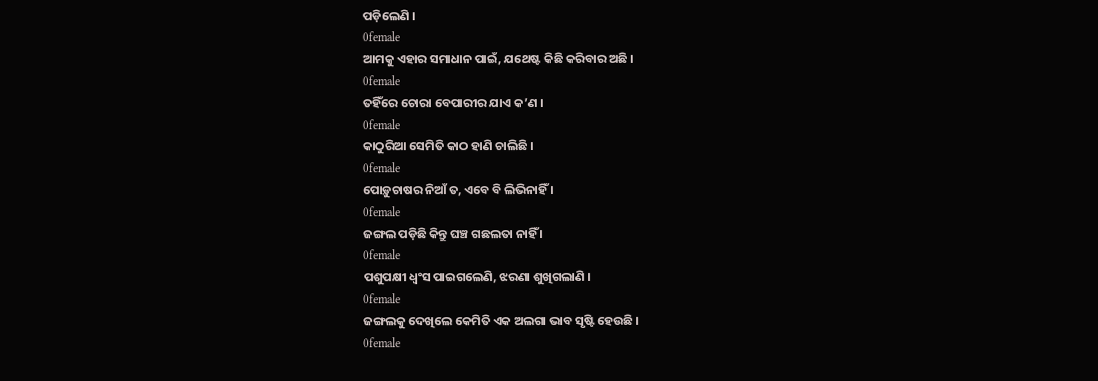ପଡ଼ିଲେଣି ।
0female
ଆମକୁ ଏହାର ସମାଧାନ ପାଇଁ, ଯଥେଷ୍ଟ କିଛି କରିବାର ଅଛି ।
0female
ତହିଁରେ ଚୋରା ବେପାରୀର ଯାଏ କ’ଣ ।
0female
କାଠୁରିଆ ସେମିତି କାଠ ହାଣି ଚାଲିଛି ।
0female
ପୋଡ଼ୁଚାଷର ନିଆଁ ତ, ଏବେ ବି ଲିଭିନାହିଁ ।
0female
ଜଙ୍ଗଲ ପଡ଼ିଛି କିନ୍ତୁ ଘଞ୍ଚ ଗଛଲତା ନାହିଁ ।
0female
ପଶୁପକ୍ଷୀ ଧ୍ଵଂସ ପାଇଗଲେଣି, ଝରଣା ଶୁଖିଗଲାଣି ।
0female
ଜଙ୍ଗଲକୁ ଦେଖିଲେ କେମିତି ଏକ ଅଲଗା ଭାବ ସୃଷ୍ଟି ହେଉଛି ।
0female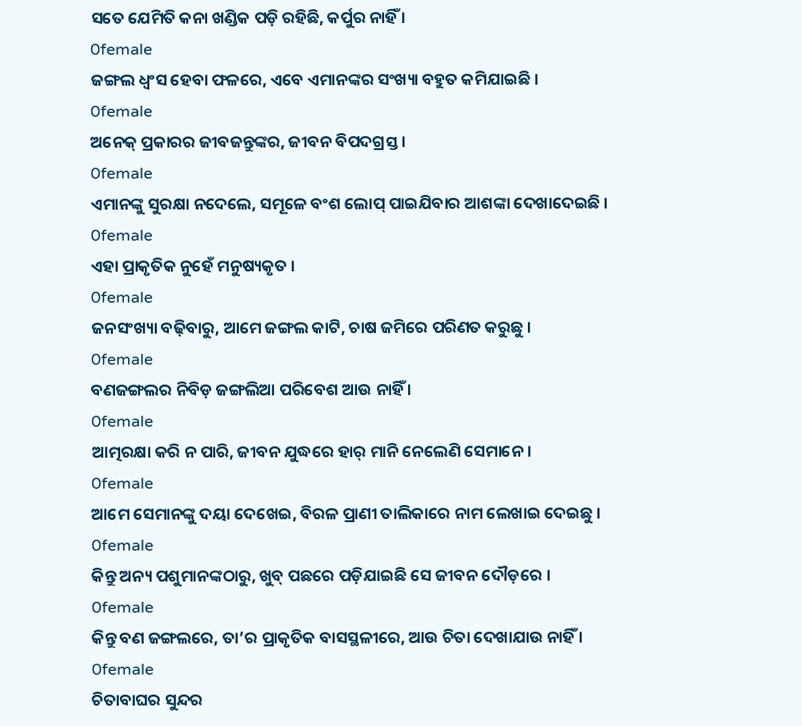ସତେ ଯେମିତି କନା ଖଣ୍ଡିକ ପଡ଼ି ରହିଛି, କର୍ପୁର ନାହିଁ ।
0female
ଜଙ୍ଗଲ ଧ୍ଵଂସ ହେବା ଫଳରେ, ଏବେ ଏମାନଙ୍କର ସଂଖ୍ୟା ବହୁତ କମିଯାଇଛି ।
0female
ଅନେକ୍ ପ୍ରକାରର ଜୀବଜନ୍ତୁଙ୍କର, ଜୀବନ ବିପଦଗ୍ରସ୍ତ ।
0female
ଏମାନଙ୍କୁ ସୁରକ୍ଷା ନଦେଲେ, ସମୂଳେ ବଂଶ ଲୋପ୍ ପାଇଯିବାର ଆଶଙ୍କା ଦେଖାଦେଇଛି ।
0female
ଏହା ପ୍ରାକୃତିକ ନୁହେଁ ମନୁଷ୍ୟକୃତ ।
0female
ଜନସଂଖ୍ୟା ବଢ଼ିବାରୁ, ଆମେ ଜଙ୍ଗଲ କାଟି, ଚାଷ ଜମିରେ ପରିଣତ କରୁଛୁ ।
0female
ବଣଜଙ୍ଗଲର ନିବିଡ଼ ଜଙ୍ଗଲିଆ ପରିବେଶ ଆଉ ନାହିଁ ।
0female
ଆତ୍ମରକ୍ଷା କରି ନ ପାରି, ଜୀବନ ଯୁଦ୍ଧରେ ହାର୍ ମାନି ନେଲେଣି ସେମାନେ ।
0female
ଆମେ ସେମାନଙ୍କୁ ଦୟା ଦେଖେଇ, ବିରଳ ପ୍ରାଣୀ ତାଲିକାରେ ନାମ ଲେଖାଇ ଦେଇଛୁ ।
0female
କିନ୍ତୁ ଅନ୍ୟ ପଶୁମାନଙ୍କଠାରୁ, ଖୁବ୍ ପଛରେ ପଡ଼ିଯାଇଛି ସେ ଜୀବନ ଦୌଡ଼ରେ ।
0female
କିନ୍ତୁ ବଣ ଜଙ୍ଗଲରେ, ତା’ର ପ୍ରାକୃତିକ ବାସସ୍ଥଳୀରେ, ଆଉ ଚିତା ଦେଖାଯାଉ ନାହିଁ ।
0female
ଚିତାବାଘର ସୁନ୍ଦର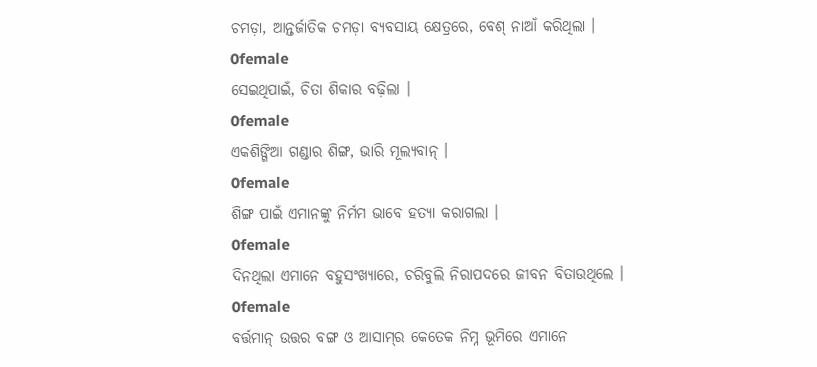ଚମଡ଼ା, ଆନ୍ତର୍ଜାତିକ ଚମଡ଼ା ବ୍ୟବସାୟ କ୍ଷେତ୍ରରେ, ବେଶ୍ ନାଆଁ କରିଥିଲା ।
0female
ସେଇଥିପାଇଁ, ଚିତା ଶିକାର ବଢ଼ିଲା ।
0female
ଏକଶିଙ୍ଗିଆ ଗଣ୍ଡାର ଶିଙ୍ଗ, ଭାରି ମୂଲ୍ୟବାନ୍ ।
0female
ଶିଙ୍ଗ ପାଇଁ ଏମାନଙ୍କୁ ନିର୍ମମ ଭାବେ ହତ୍ୟା କରାଗଲା ।
0female
ଦିନଥିଲା ଏମାନେ ବହୁସଂଖ୍ୟାରେ, ଚରିବୁଲି ନିରାପଦରେ ଜୀବନ ବିତାଉଥିଲେ ।
0female
ବର୍ତ୍ତମାନ୍ ଉତ୍ତର ବଙ୍ଗ ଓ ଆସାମ୍‌ର କେତେକ ନିମ୍ନ ଭୂମିରେ ଏମାନେ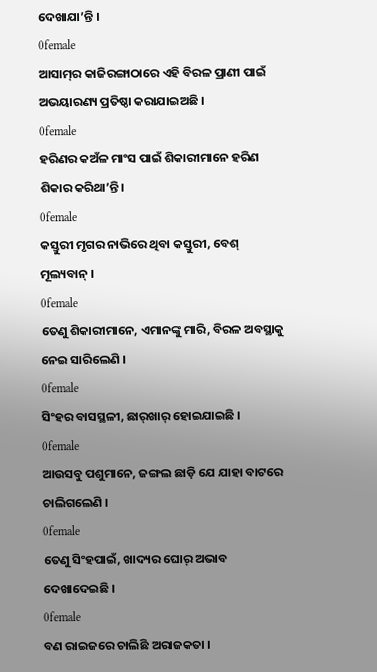ଦେଖାଯା’ନ୍ତି ।
0female
ଆସାମ୍‌ର କାଜିରଙ୍ଗାଠାରେ ଏହି ବିରଳ ପ୍ରାଣୀ ପାଇଁ ଅଭୟାରଣ୍ୟ ପ୍ରତିଷ୍ଠା କରାଯାଇଅଛି ।
0female
ହରିଣର କଅଁଳ ମାଂସ ପାଇଁ ଶିକାରୀମାନେ ହରିଣ ଶିକାର କରିଥା’ନ୍ତି ।
0female
କସ୍ତୁରୀ ମୃଗର ନାଭିରେ ଥିବା କସ୍ତୁରୀ, ବେଶ୍ ମୂଲ୍ୟବାନ୍ ।
0female
ତେଣୁ ଶିକାରୀମାନେ, ଏମାନଙ୍କୁ ମାରି, ବିରଳ ଅବସ୍ଥାକୁ ନେଇ ସାରିଲେଣି ।
0female
ସିଂହର ବାସସ୍ଥଳୀ, ଛାର୍‌ଖାର୍ ହୋଇଯାଇଛି ।
0female
ଆଉସବୁ ପଶୁମାନେ, ଜଙ୍ଗଲ ଛାଡ଼ି ଯେ ଯାହା ବାଟରେ ଚାଲିଗଲେଣି ।
0female
ତେଣୁ ସିଂହପାଇଁ, ଖାଦ୍ୟର ଘୋର୍ ଅଭାବ ଦେଖାଦେଇଛି ।
0female
ବଣ ରାଇଜରେ ଚାଲିଛି ଅରାଜକତା ।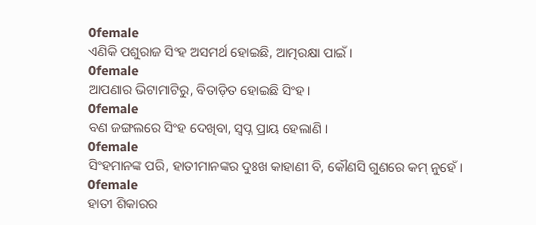0female
ଏଣିକି ପଶୁରାଜ ସିଂହ ଅସମର୍ଥ ହୋଇଛି, ଆତ୍ମରକ୍ଷା ପାଇଁ ।
0female
ଆପଣାର ଭିଟାମାଟିରୁ, ବିତାଡ଼ିତ ହୋଇଛି ସିଂହ ।
0female
ବଣ ଜଙ୍ଗଲରେ ସିଂହ ଦେଖିବା, ସ୍ଵପ୍ନ ପ୍ରାୟ ହେଲାଣି ।
0female
ସିଂହମାନଙ୍କ ପରି, ହାତୀମାନଙ୍କର ଦୁଃଖ କାହାଣୀ ବି, କୌଣସି ଗୁଣରେ କମ୍ ନୁହେଁ ।
0female
ହାତୀ ଶିକାରର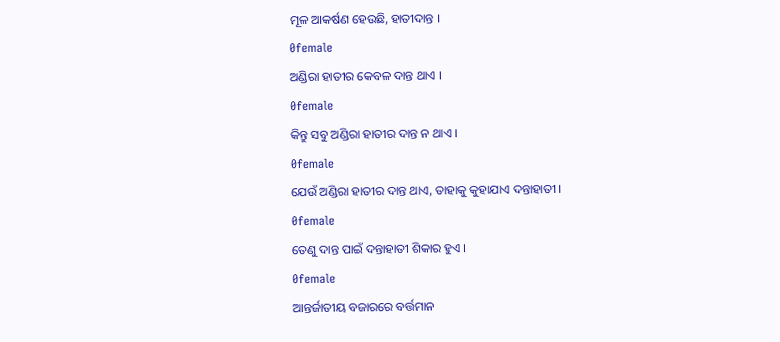ମୂଳ ଆକର୍ଷଣ ହେଉଛି, ହାତୀଦାନ୍ତ ।
0female
ଅଣ୍ଡିରା ହାତୀର କେବଳ ଦାନ୍ତ ଥାଏ ।
0female
କିନ୍ତୁ ସବୁ ଅଣ୍ଡିରା ହାତୀର ଦାନ୍ତ ନ ଥାଏ ।
0female
ଯେଉଁ ଅଣ୍ଡିରା ହାତୀର ଦାନ୍ତ ଥାଏ, ତାହାକୁ କୁହାଯାଏ ଦନ୍ତାହାତୀ ।
0female
ତେଣୁ ଦାନ୍ତ ପାଇଁ ଦନ୍ତାହାତୀ ଶିକାର ହୁଏ ।
0female
ଆନ୍ତର୍ଜାତୀୟ ବଜାରରେ ବର୍ତ୍ତମାନ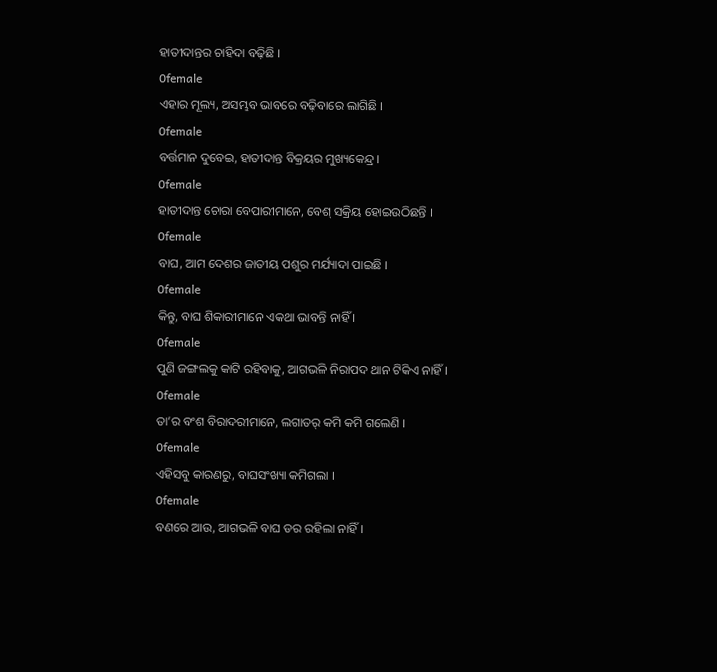ହାତୀଦାନ୍ତର ଚାହିଦା ବଢ଼ିଛି ।
0female
ଏହାର ମୂଲ୍ୟ, ଅସମ୍ଭବ ଭାବରେ ବଢ଼ିବାରେ ଲାଗିଛି ।
0female
ବର୍ତ୍ତମାନ ଦୁବେଇ, ହାତୀଦାନ୍ତ ବିକ୍ରୟର ମୁଖ୍ୟକେନ୍ଦ୍ର ।
0female
ହାତୀଦାନ୍ତ ଚୋରା ବେପାରୀମାନେ, ବେଶ୍ ସକ୍ରିୟ ହୋଇଉଠିଛନ୍ତି ।
0female
ବାଘ, ଆମ ଦେଶର ଜାତୀୟ ପଶୁର ମର୍ଯ୍ୟାଦା ପାଇଛି ।
0female
କିନ୍ତୁ, ବାଘ ଶିକାରୀମାନେ ଏକଥା ଭାବନ୍ତି ନାହିଁ ।
0female
ପୁଣି ଜଙ୍ଗଲକୁ କାଟି ରହିବାକୁ, ଆଗଭଳି ନିରାପଦ ଥାନ ଟିକିଏ ନାହିଁ ।
0female
ତା’ର ବଂଶ ବିରାଦରୀମାନେ, ଲଗାତର୍ କମି କମି ଗଲେଣି ।
0female
ଏହିସବୁ କାରଣରୁ, ବାଘସଂଖ୍ୟା କମିଗଲା ।
0female
ବଣରେ ଆଉ, ଆଗଭଳି ବାଘ ଡର ରହିଲା ନାହିଁ ।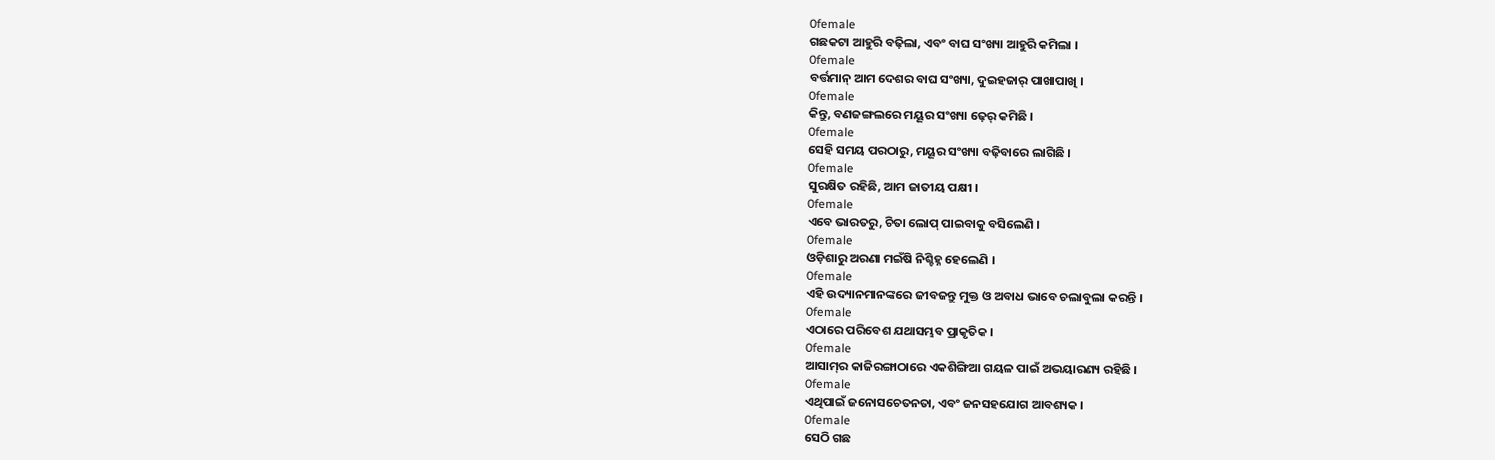0female
ଗଛକଟା ଆହୁରି ବଢ଼ିଲା, ଏବଂ ବାଘ ସଂଖ୍ୟା ଆହୁରି କମିଲା ।
0female
ବର୍ତ୍ତମାନ୍ ଆମ ଦେଶର ବାଘ ସଂଖ୍ୟା, ଦୁଇହଜାର୍ ପାଖାପାଖି ।
0female
କିନ୍ତୁ, ବଣଜଙ୍ଗଲରେ ମୟୂର ସଂଖ୍ୟା ଢ଼େର୍ କମିଛି ।
0female
ସେହି ସମୟ ପରଠାରୁ, ମୟୂର ସଂଖ୍ୟା ବଢ଼ିବାରେ ଲାଗିଛି ।
0female
ସୁରକ୍ଷିତ ରହିଛି, ଆମ ଜାତୀୟ ପକ୍ଷୀ ।
0female
ଏବେ ଭାରତରୁ, ଚିତା ଲୋପ୍ ପାଇବାକୁ ବସିଲେଣି ।
0female
ଓଡ଼ିଶାରୁ ଅରଣା ମଇଁଷି ନିଶ୍ଚିହ୍ନ ହେଲେଣି ।
0female
ଏହି ଉଦ୍ୟାନମାନଙ୍କରେ ଜୀବଜନ୍ତୁ ମୁକ୍ତ ଓ ଅବାଧ ଭାବେ ଚଲାବୁଲା କରନ୍ତି ।
0female
ଏଠାରେ ପରିବେଶ ଯଥାସମ୍ଭବ ପ୍ରାକୃତିକ ।
0female
ଆସାମ୍‌ର କାଜିରଙ୍ଗାଠାରେ ଏକଶିଙ୍ଗିଆ ଗୟଳ ପାଇଁ ଅଭୟାରଣ୍ୟ ରହିଛି ।
0female
ଏଥିପାଇଁ ଜନୋସଚେତନତା, ଏବଂ ଜନସହଯୋଗ ଆବଶ୍ୟକ ।
0female
ସେଠି ଗଛ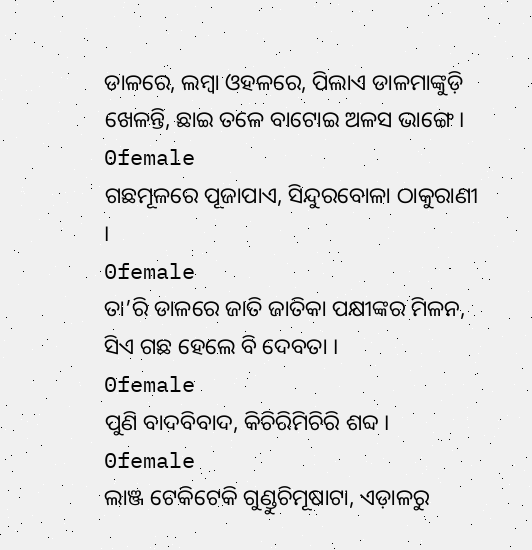ଡାଳରେ, ଲମ୍ବା ଓହଳରେ, ପିଲାଏ ଡାଳମାଙ୍କୁଡ଼ି ଖେଳନ୍ତି, ଛାଇ ତଳେ ବାଟୋଇ ଅଳସ ଭାଙ୍ଗେ ।
0female
ଗଛମୂଳରେ ପୂଜାପାଏ, ସିନ୍ଦୁରବୋଳା ଠାକୁରାଣୀ ।
0female
ତା’ରି ଡାଳରେ ଜାତି ଜାତିକା ପକ୍ଷୀଙ୍କର ମିଳନ, ସିଏ ଗଛ ହେଲେ ବି ଦେବତା ।
0female
ପୁଣି ବାଦବିବାଦ, କିଚିରିମିଚିରି ଶବ୍ଦ ।
0female
ଲାଞ୍ଜ ଟେକିଟେକି ଗୁଣ୍ଡୁଚିମୂଷାଟା, ଏଡ଼ାଳରୁ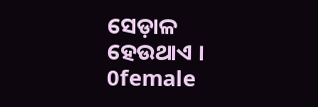ସେଡ଼ାଳ ହେଉଥାଏ ।
0female